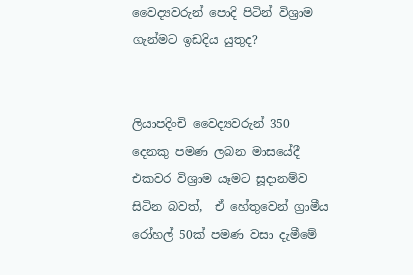වෛද්‍යවරුන් පොදි පිටින් විශ්‍රාම ගැන්මට ඉඩදිය යුතුද?


ලියාපදිංචි වෛද්‍යවරුන් 350 දෙනකු පමණ ලබන මාසයේදී එකවර විශ්‍රාම යෑමට සූදානම්ව සිටින බවත්,  ඒ හේතුවෙන් ග්‍රාමීය රෝහල් 50ක් පමණ වසා දැමීමේ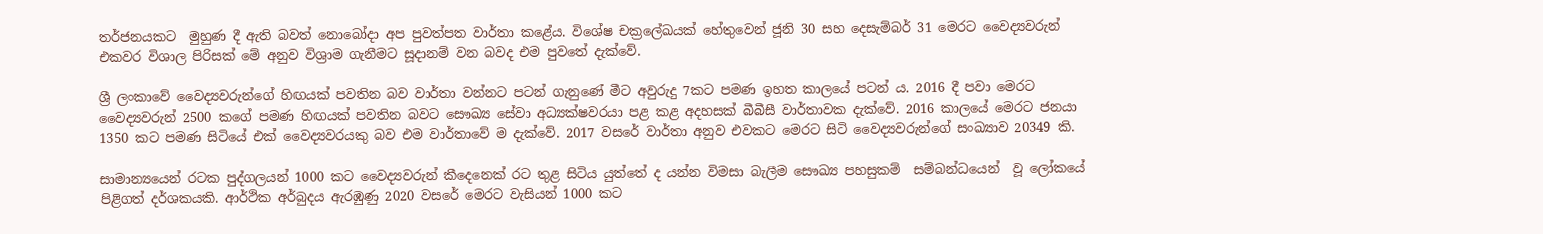තර්ජනයකට  මුහුණ දී ඇති බවත් නොබෝදා අප පුවත්පත වාර්තා කළේය. විශේෂ චක්‍රලේඛයක් හේතුවෙන් ජූනි 30 සහ දෙසැම්බර් 31 මෙරට වෛද්‍යවරුන් එකවර විශාල පිරිසක් මේ අනුව විශ්‍රාම ගැනීමට සූදානම් වන බවද එම පුවතේ දැක්වේ.

ශ්‍රී ලංකාවේ වෛද්‍යවරුන්ගේ හිඟයක් පවතින බව වාර්තා වන්නට පටන් ගැනුණේ මීට අවුරුදු 7කට පමණ ඉහත කාලයේ පටන් ය. 2016 දී පවා මෙරට වෛද්‍යවරුන් 2500 කගේ පමණ හිඟයක් පවතින බවට සෞඛ්‍ය සේවා අධ්‍යක්ෂවරයා පළ කළ අදහසක් බීබීසී වාර්තාවක දැක්වේ. 2016 කාලයේ මෙරට ජනයා 1350 කට පමණ සිටියේ එක් වෛද්‍යවරයකු බව එම වාර්තාවේ ම දැක්වේ. 2017 වසරේ වාර්තා අනුව එවකට මෙරට සිටි වෛද්‍යවරුන්ගේ සංඛ්‍යාව 20349 කි.

සාමාන්‍යයෙන් රටක පුද්ගලයන් 1000 කට වෛද්‍යවරුන් කීදෙනෙක් රට තුළ සිටිය යුත්තේ ද යන්න විමසා බැලීම සෞඛ්‍ය පහසුකම්  සම්බන්ධයෙන්  වූ ලෝකයේ පිළිගත් දර්ශකයකි. ආර්ථික අර්බුදය ඇරඹුණු 2020 වසරේ මෙරට වැසියන් 1000 කට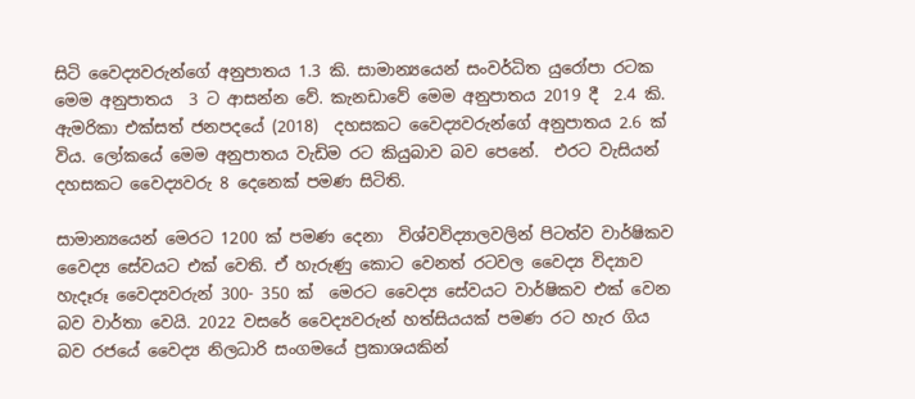සිටි වෛද්‍යවරුන්ගේ අනුපාතය 1.3 කි. සාමාන්‍යයෙන් සංවර්ධිත යුරෝපා රටක මෙම අනුපාතය  3 ට ආසන්න වේ. කැනඩාවේ මෙම අනුපාතය 2019 දී  2.4 කි. ඇමරිකා එක්සත් ජනපදයේ (2018)  දහසකට වෛද්‍යවරුන්ගේ අනුපාතය 2.6 ක් විය. ලෝකයේ මෙම අනුපාතය වැඩිම රට කියුබාව බව පෙනේ.  එරට වැසියන් දහසකට වෛද්‍යවරු 8 දෙනෙක් පමණ සිටිති.

සාමාන්‍යයෙන් මෙරට 1200 ක් පමණ දෙනා  විශ්වවිද්‍යාලවලින් පිටත්ව වාර්ෂිකව වෛද්‍ය සේවයට එක් වෙති. ඒ හැරුණු කොට වෙනත් රටවල වෛද්‍ය විද්‍යාව හැදෑරූ වෛද්‍යවරුන් 300- 350 ක්  මෙරට වෛද්‍ය සේවයට වාර්ෂිකව එක් වෙන බව වාර්තා වෙයි. 2022 වසරේ වෛද්‍යවරුන් හත්සියයක් පමණ රට හැර ගිය බව රජයේ වෛද්‍ය නිලධාරි සංගමයේ ප්‍රකාශයකින්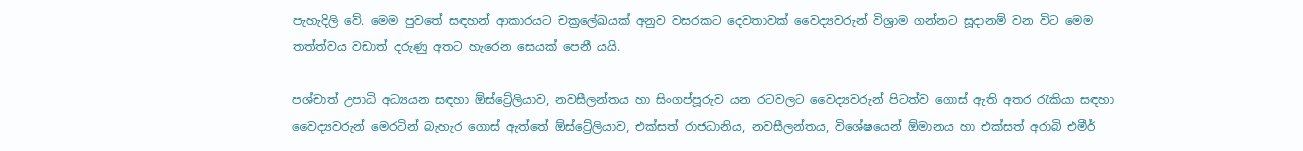පැහැදිලි වේ. මෙම පුවතේ සඳහන් ආකාරයට චක්‍රලේඛයක් අනුව වසරකට දෙවතාවක් වෛද්‍යවරුන් විශ්‍රාම ගන්නට සූදානම් වන විට මෙම තත්ත්වය වඩාත් දරුණු අතට හැරෙන සෙයක් පෙනී යයි.

පශ්චාත් උපාධි අධ්‍යයන සඳහා ඕස්ට්‍රේලියාව, නවසීලන්තය හා සිංගප්පූරුව යන රටවලට වෛද්‍යවරුන් පිටත්ව ගොස් ඇති අතර රැකියා සඳහා  වෛද්‍යවරුන් මෙරටින් බැහැර ගොස් ඇත්තේ ඕස්ට්‍රේලියාව, එක්සත් රාජධානිය, නවසීලන්තය, විශේෂයෙන් ඕමානය හා එක්සත් අරාබි එමීර්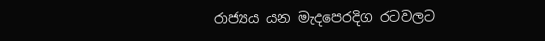රාජ්‍යය යන මැදපෙරදිග රටවලට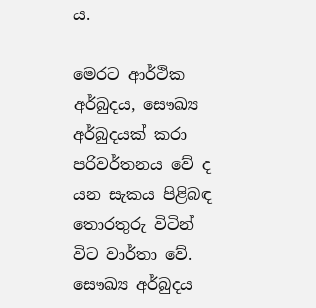ය.

මෙරට ආර්ථික අර්බුදය, සෞඛ්‍ය අර්බුදයක් කරා පරිවර්තනය වේ ද යන සැකය පිළිබඳ තොරතුරු විටින් විට වාර්තා වේ. සෞඛ්‍ය අර්බුදය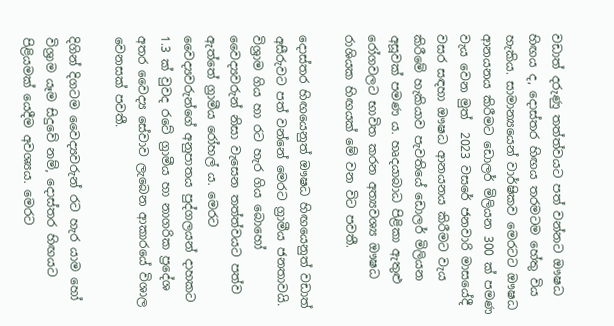වඩාත් දරුණු තත්ත්වයට පත් වන්නට ඖෂධ හිඟය ද, දොස්තර හිඟය තරමටම හේතු විය හැකිය. සාමාන්‍යයෙන් වාර්ෂිකව මෙරටට ඖෂධ ආනයනය කිරීමට ඩොලර් මිලියන 300 ක් පමණ වැය වෙන මුත්  2023 වසරේ ජනවාරි මාසයේදී වසර සඳහා ඖෂධ ආනයනය කිරීමට වැය කිරීමේ හැකියාව පැවතියේ ඩොලර් මිලියන අසූවක් පමණ ය. හෘදයාබාධ පිළිකා ඇතුළු රෝගවලට භාවිත කරන අත්‍යවශ්‍ය ඖෂධ රාශියක හිඟයක් මේ වන විට පවතී.

දොස්තර හිඟයෙනුත් ඖෂධ හිඟයෙනුත් වඩාත් අසීරුවට පත් වන්නේ මෙරට ග්‍රාමීය ජනතාවයි.  විශ්‍රාම ගිය හා රට හැර ගිය බොහෝ වෛද්‍යවරුන් නිසා වැසෙන තත්ත්වයට පත්ව ඇත්තේ ග්‍රාමීය රෝහල් ය. මෙරට වෛද්‍යවරුන්ගේ අනුපාතය පුද්ගලයන් දාහකට 1.3 ක් වුවද රටේ ග්‍රාමීය හා නාගරික ප්‍රදේශ අතර වෛද්‍ය සේවාව ලැබෙන ආකාරයේ විශාල වෙනසක් පවතී.

දිගින් දිගටම වෛද්‍යවරුන් රට හැර යාම හෝ විශ්‍රාම යෑම සිදුවේ නම්, දොස්තර හිඟයට පිළියමක් යෙදීම අවශ්‍යය. මෙරට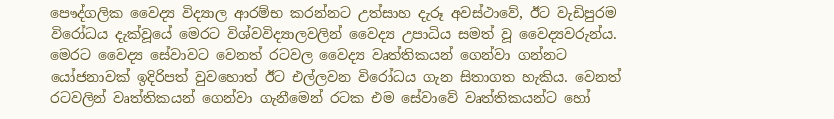පෞද්ගලික වෛද්‍ය විද්‍යාල ආරම්භ කරන්නට උත්සාහ දැරූ අවස්ථාවේ, ඊට වැඩිපුරම විරෝධය දැක්වූයේ මෙරට විශ්වවිද්‍යාලවලින් වෛද්‍ය උපාධිය සමත් වූ වෛද්‍යවරුන්ය. මෙරට වෛද්‍ය සේවාවට වෙනත් රටවල වෛද්‍ය වෘත්තිකයන් ගෙන්වා ගන්නට යෝජනාවක් ඉදිරිපත් වුවහොත් ඊට එල්ලවන විරෝධය ගැන සිතාගත හැකිය. වෙනත් රටවලින් වෘත්තිකයන් ගෙන්වා ගැනීමෙන් රටක එම සේවාවේ වෘත්තිකයන්ට හෝ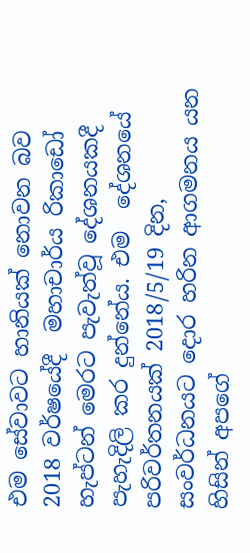එම සේවාවට හානියක් නොවන බව  2018 වර්ෂයේදී  මහාචාර්ය රිකාඩෝ හැප්ටන් මෙරට පැවැත්වූ දේශනයකදී පැහැදිලි කර දුන්නේය. එම  දේශනයේ පරිවර්තනයක් 2018/5/19 දින, සංවර්ධනයට දොර හරින ආගමනය යන හිසින් අපගේ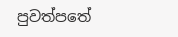පුවත්පතේ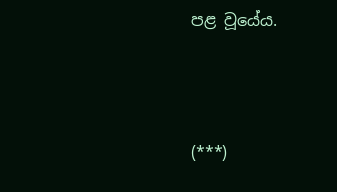පළ වූයේය.



(***)